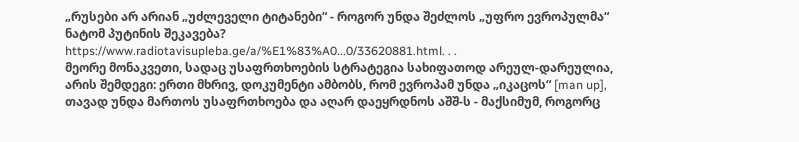„რუსები არ არიან „უძლეველი ტიტანები“ - როგორ უნდა შეძლოს „უფრო ევროპულმა“ ნატომ პუტინის შეკავება?
https://www.radiotavisupleba.ge/a/%E1%83%A0...0/33620881.html. . .
მეორე მონაკვეთი, სადაც უსაფრთხოების სტრატეგია სახიფათოდ არეულ-დარეულია, არის შემდეგი: ერთი მხრივ, დოკუმენტი ამბობს, რომ ევროპამ უნდა „იკაცოს“ [man up], თავად უნდა მართოს უსაფრთხოება და აღარ დაეყრდნოს აშშ-ს - მაქსიმუმ, როგორც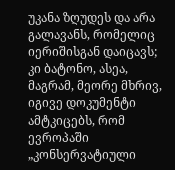უკანა ზღუდეს და არა გალავანს, რომელიც იერიშისგან დაიცავს; კი ბატონო, ასეა, მაგრამ, მეორე მხრივ, იგივე დოკუმენტი ამტკიცებს, რომ ევროპაში „კონსერვატიული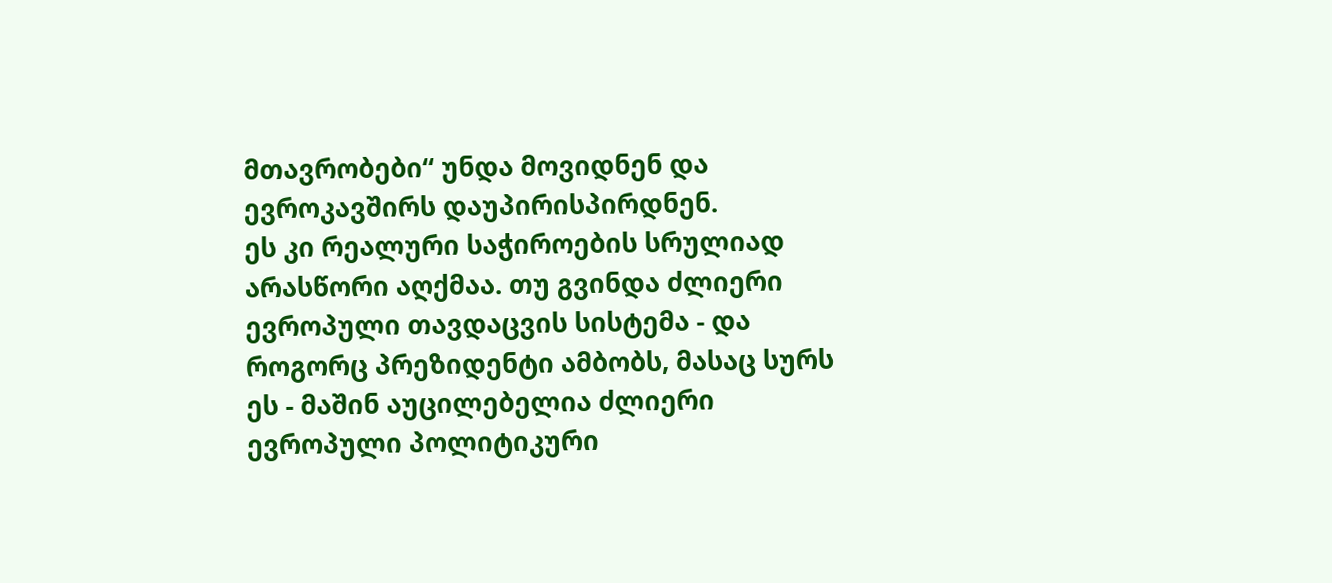მთავრობები“ უნდა მოვიდნენ და ევროკავშირს დაუპირისპირდნენ.
ეს კი რეალური საჭიროების სრულიად არასწორი აღქმაა. თუ გვინდა ძლიერი ევროპული თავდაცვის სისტემა - და როგორც პრეზიდენტი ამბობს, მასაც სურს ეს - მაშინ აუცილებელია ძლიერი ევროპული პოლიტიკური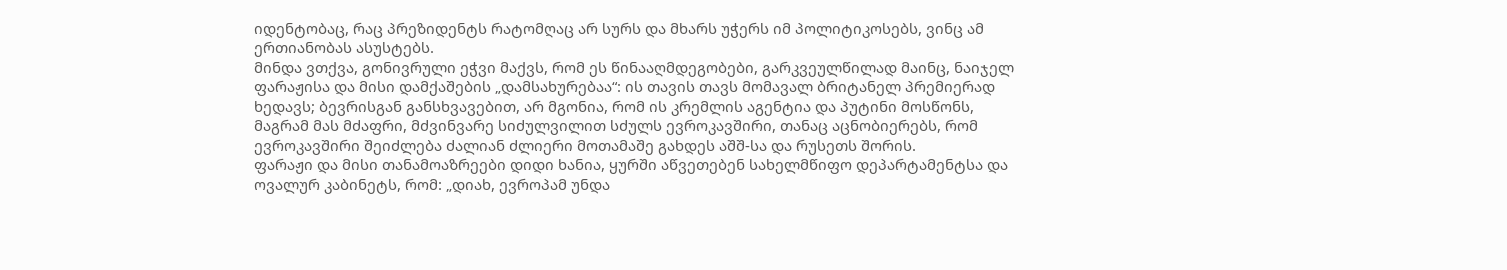იდენტობაც, რაც პრეზიდენტს რატომღაც არ სურს და მხარს უჭერს იმ პოლიტიკოსებს, ვინც ამ ერთიანობას ასუსტებს.
მინდა ვთქვა, გონივრული ეჭვი მაქვს, რომ ეს წინააღმდეგობები, გარკვეულწილად მაინც, ნაიჯელ ფარაჟისა და მისი დამქაშების „დამსახურებაა“: ის თავის თავს მომავალ ბრიტანელ პრემიერად ხედავს; ბევრისგან განსხვავებით, არ მგონია, რომ ის კრემლის აგენტია და პუტინი მოსწონს, მაგრამ მას მძაფრი, მძვინვარე სიძულვილით სძულს ევროკავშირი, თანაც აცნობიერებს, რომ ევროკავშირი შეიძლება ძალიან ძლიერი მოთამაშე გახდეს აშშ-სა და რუსეთს შორის.
ფარაჟი და მისი თანამოაზრეები დიდი ხანია, ყურში აწვეთებენ სახელმწიფო დეპარტამენტსა და ოვალურ კაბინეტს, რომ: „დიახ, ევროპამ უნდა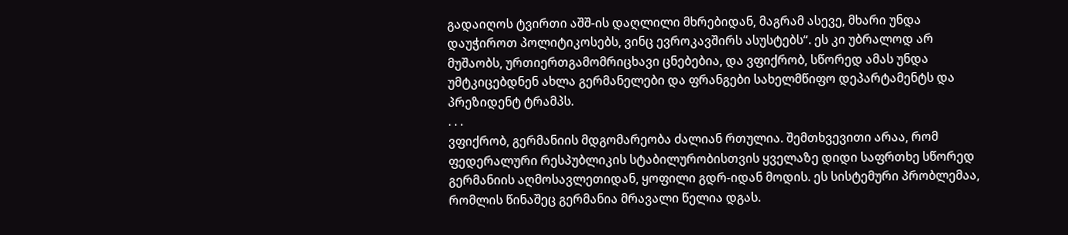გადაიღოს ტვირთი აშშ-ის დაღლილი მხრებიდან, მაგრამ ასევე, მხარი უნდა დაუჭიროთ პოლიტიკოსებს, ვინც ევროკავშირს ასუსტებს“. ეს კი უბრალოდ არ მუშაობს, ურთიერთგამომრიცხავი ცნებებია, და ვფიქრობ, სწორედ ამას უნდა უმტკიცებდნენ ახლა გერმანელები და ფრანგები სახელმწიფო დეპარტამენტს და პრეზიდენტ ტრამპს.
. . .
ვფიქრობ, გერმანიის მდგომარეობა ძალიან რთულია. შემთხვევითი არაა, რომ ფედერალური რესპუბლიკის სტაბილურობისთვის ყველაზე დიდი საფრთხე სწორედ გერმანიის აღმოსავლეთიდან, ყოფილი გდრ-იდან მოდის. ეს სისტემური პრობლემაა, რომლის წინაშეც გერმანია მრავალი წელია დგას.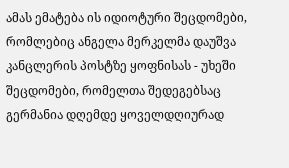ამას ემატება ის იდიოტური შეცდომები, რომლებიც ანგელა მერკელმა დაუშვა კანცლერის პოსტზე ყოფნისას - უხეში შეცდომები, რომელთა შედეგებსაც გერმანია დღემდე ყოველდღიურად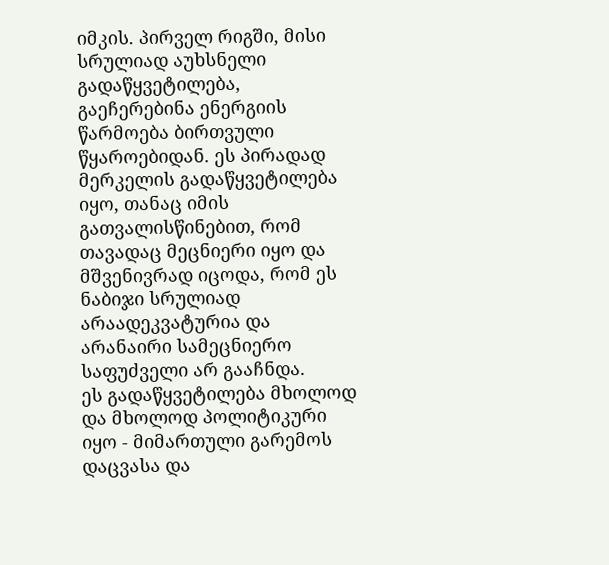იმკის. პირველ რიგში, მისი სრულიად აუხსნელი გადაწყვეტილება, გაეჩერებინა ენერგიის წარმოება ბირთვული წყაროებიდან. ეს პირადად მერკელის გადაწყვეტილება იყო, თანაც იმის გათვალისწინებით, რომ თავადაც მეცნიერი იყო და მშვენივრად იცოდა, რომ ეს ნაბიჯი სრულიად არაადეკვატურია და არანაირი სამეცნიერო საფუძველი არ გააჩნდა.
ეს გადაწყვეტილება მხოლოდ და მხოლოდ პოლიტიკური იყო - მიმართული გარემოს დაცვასა და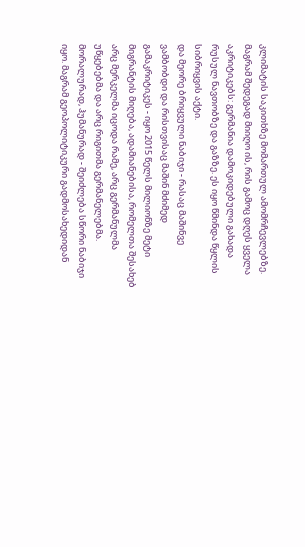კლიმატის საკითხზე მომართულ ამომრჩევლებზე. მაგრამ შედეგად მიიღო ის, რის გამოც დღეს ყველა აკრიტიკებს: გერმანია დამოკიდებული გახადა რუსულ ნავთობზე და გაზზე. ეს იყო წმინდა წყლის სიბრიყვის აქტი.
და მეორე ბრიყვული ნაბიჯი - რასაც მაშინვე ვამბობდი და რისთვისაც მაშინ მძიმედ გამაკრიტიკეს - იყო 2015 წელს მილიონზე მეტი მიგრანტის მიღება, ადამიანებისა, რომელთა შესახებ არც მერკელმა იცოდა რამე, არც გერმანულმა უწყებებმა და არც რიგითმა გერმანელებმა. მორალურად, ჰუმანურად - შეიძლება სწორი ნაბიჯი იყო. მაგრამ გეოპოლიტიკური გადმოსახედიდან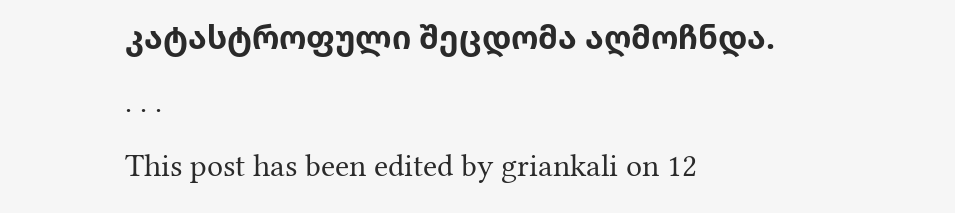კატასტროფული შეცდომა აღმოჩნდა.
. . .
This post has been edited by griankali on 12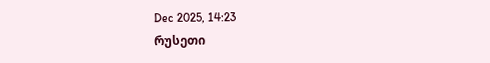Dec 2025, 14:23
რუსეთი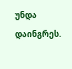უნდა დაინგრეს.